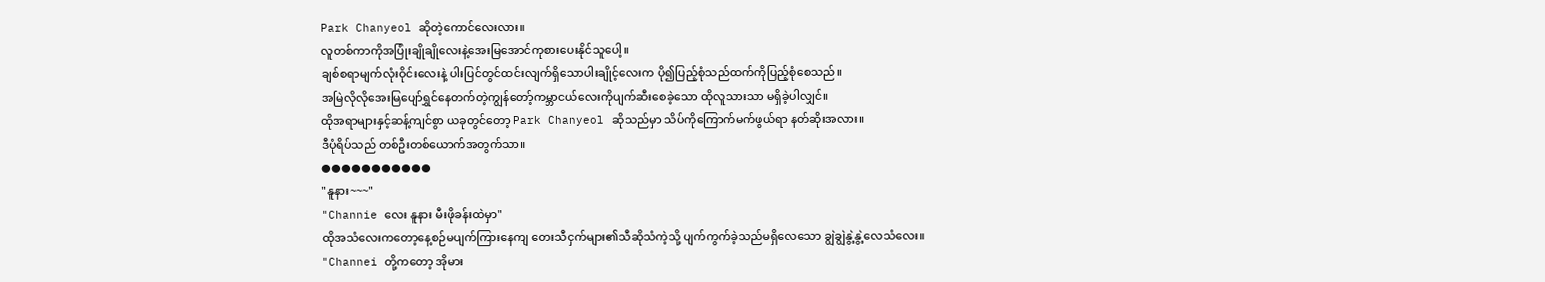Park Chanyeol ဆိုတဲ့ကောင်လေးလား။
လူတစ်ကာကိုအပြုံးချိုချိုလေးနဲ့အေးမြအောင်ကုစားပေးနိုင်သူပေါ့။
ချစ်စရာမျက်လုံးဝိုင်းလေးနဲ့ ပါးပြင်တွင်ထင်းလျက်ရှိသောပါးချိုင့်လေးက ပို၍ပြည့်စုံသည်ထက်ကိုပြည့်စုံစေသည်။
အမြဲလိုလိုအေးမြပျော်ရွှင်နေတက်တဲ့ကျွန်တော့်ကမ္ဘာငယ်လေးကိုပျက်ဆီးစေခဲ့သော ထိုလူသားသာ မရှိခဲ့ပါလျှင်။
ထိုအရာများနှင့်ဆန့်ကျင်စွာ ယခုတွင်တော့ Park Chanyeol ဆိုသည်မှာ သိပ်ကိုကြောက်မက်ဖွယ်ရာ နတ်ဆိုးအလား။
ဒီပုံရိပ်သည် တစ်ဦးတစ်ယောက်အတွက်သာ။
●●●●●●●●●●●
"နူနား~~~"
"Channie လေး နူနား မီးဖိုခန်းထဲမှာ"
ထိုအသံလေးကတော့နေ့စဉ်မပျက်ကြားနေကျ တေးသီငှက်များ၏သီဆိုသံကဲ့သို့ ပျက်ကွက်ခဲ့သည်မရှိလေသော ချွဲချွဲနွဲ့နွဲ့လေသံလေး။
"Channei တို့ကတော့ အိုမား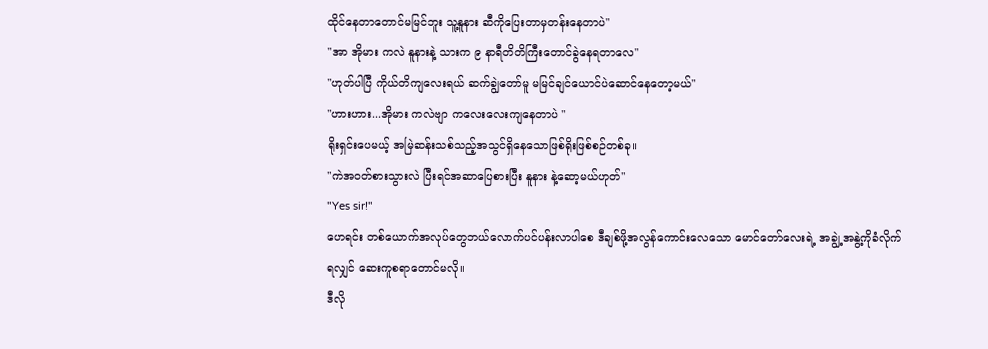ထိုင်နေတာတောင်မမြင်ဘူး သူ့နူနား ဆီကိုပြေးတာမှတန်းနေတာပဲ"
"အာ အိုမား ကလဲ နူနားနဲ့ သားက ၉ နာရီတိတိကြီးတောင်ခွဲနေရတာလေ"
"ဟုတ်ပါပြီ ကိုယ်တိကျလေးရယ် ဆက်ချွဲတော်မူ မမြင်ချင်ယောင်ပဲဆောင်နေတော့မယ်"
"ဟားဟား...အိုမား ကလဲဗျာ ကလေးလေးကျနေတာပဲ "
ရိုးရှင်းပေမယ့် အမြဲဆန်းသစ်သည့်အသွင်ရှိနေသောဖြစ်ရိုးဖြစ်စဉ်တစ်ခု။
"ကဲအဝတ်စားသွားလဲ ပြီးရင်အဆာပြေစားပြီး နူနား နဲ့ဆော့မယ်ဟုတ်"
"Yes sir!"
ဟေရင်း တစ်ယောက်အလုပ်တွေဘယ်လောက်ပင်ပန်းလာပါစေ ဒီချစ်ဖို့အလွန်ကောင်းလေသော မောင်တော်လေးရဲ့ အချွဲ့အနွဲ့ကိုခံလိုက်ရလျှင် ဆေးကူစရာတောင်မလို။
ဒီလို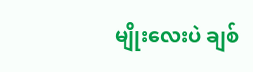မျိုးလေးပဲ ချစ်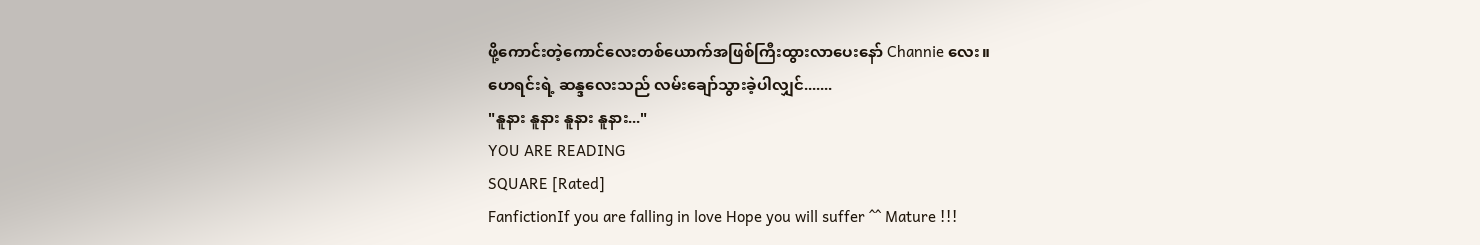ဖို့ကောင်းတဲ့ကောင်လေးတစ်ယောက်အဖြစ်ကြီးထွားလာပေးနော် Channie လေး။
ဟေရင်းရဲ့ ဆန္ဒလေးသည် လမ်းချော်သွားခဲ့ပါလျှင်.......
"နူနား နူနား နူနား နူနား..."
YOU ARE READING
SQUARE [Rated]
FanfictionIf you are falling in love Hope you will suffer ^^ Mature !!!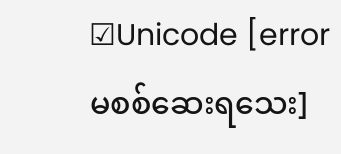☑Unicode [error မစစ်ဆေးရသေး]